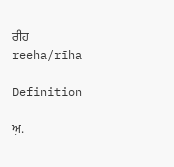ਰੀਹ
reeha/rīha

Definition

ਅ਼.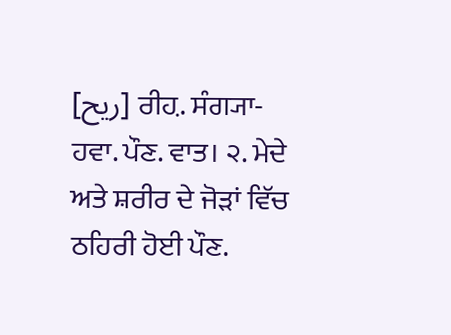[ریح] ਰੀਹ਼. ਸੰਗ੍ਯਾ- ਹਵਾ. ਪੌਣ. ਵਾਤ। ੨. ਮੇਦੇ ਅਤੇ ਸ਼ਰੀਰ ਦੇ ਜੋੜਾਂ ਵਿੱਚ ਠਹਿਰੀ ਹੋਈ ਪੌਣ.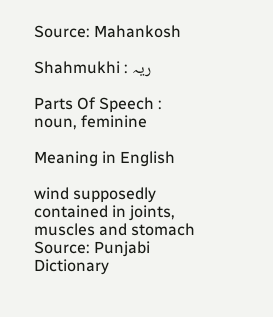Source: Mahankosh

Shahmukhi : ریہ

Parts Of Speech : noun, feminine

Meaning in English

wind supposedly contained in joints, muscles and stomach
Source: Punjabi Dictionary